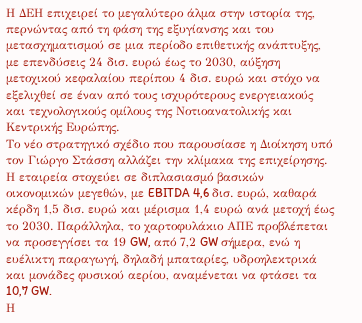Η ΔΕΗ επιχειρεί το μεγαλύτερο άλμα στην ιστορία της, περνώντας από τη φάση της εξυγίανσης και του μετασχηματισμού σε μια περίοδο επιθετικής ανάπτυξης, με επενδύσεις 24 δισ. ευρώ έως το 2030, αύξηση μετοχικού κεφαλαίου περίπου 4 δισ. ευρώ και στόχο να εξελιχθεί σε έναν από τους ισχυρότερους ενεργειακούς και τεχνολογικούς ομίλους της Νοτιοανατολικής και Κεντρικής Ευρώπης.
Το νέο στρατηγικό σχέδιο που παρουσίασε η Διοίκηση υπό τον Γιώργο Στάσση αλλάζει την κλίμακα της επιχείρησης. Η εταιρεία στοχεύει σε διπλασιασμό βασικών οικονομικών μεγεθών, με EBITDA 4,6 δισ. ευρώ, καθαρά κέρδη 1,5 δισ. ευρώ και μέρισμα 1,4 ευρώ ανά μετοχή έως το 2030. Παράλληλα, το χαρτοφυλάκιο ΑΠΕ προβλέπεται να προσεγγίσει τα 19 GW, από 7,2 GW σήμερα, ενώ η ευέλικτη παραγωγή, δηλαδή μπαταρίες, υδροηλεκτρικά και μονάδες φυσικού αερίου, αναμένεται να φτάσει τα 10,7 GW.
Η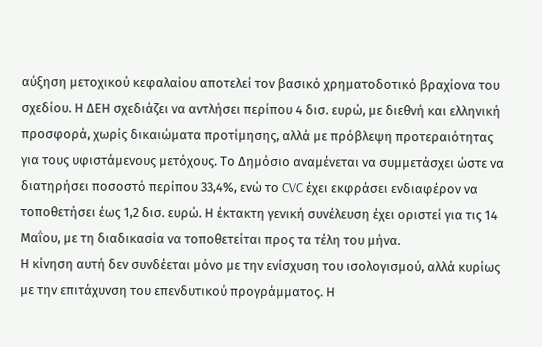αύξηση μετοχικού κεφαλαίου αποτελεί τον βασικό χρηματοδοτικό βραχίονα του σχεδίου. Η ΔΕΗ σχεδιάζει να αντλήσει περίπου 4 δισ. ευρώ, με διεθνή και ελληνική προσφορά, χωρίς δικαιώματα προτίμησης, αλλά με πρόβλεψη προτεραιότητας για τους υφιστάμενους μετόχους. Το Δημόσιο αναμένεται να συμμετάσχει ώστε να διατηρήσει ποσοστό περίπου 33,4%, ενώ το CVC έχει εκφράσει ενδιαφέρον να τοποθετήσει έως 1,2 δισ. ευρώ. Η έκτακτη γενική συνέλευση έχει οριστεί για τις 14 Μαΐου, με τη διαδικασία να τοποθετείται προς τα τέλη του μήνα.
Η κίνηση αυτή δεν συνδέεται μόνο με την ενίσχυση του ισολογισμού, αλλά κυρίως με την επιτάχυνση του επενδυτικού προγράμματος. Η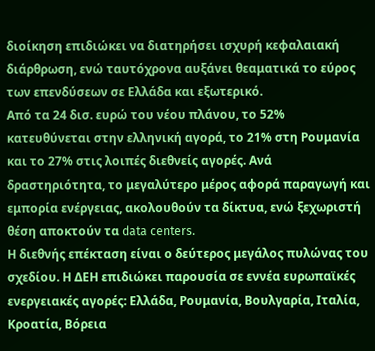διοίκηση επιδιώκει να διατηρήσει ισχυρή κεφαλαιακή διάρθρωση, ενώ ταυτόχρονα αυξάνει θεαματικά το εύρος των επενδύσεων σε Ελλάδα και εξωτερικό.
Από τα 24 δισ. ευρώ του νέου πλάνου, το 52% κατευθύνεται στην ελληνική αγορά, το 21% στη Ρουμανία και το 27% στις λοιπές διεθνείς αγορές. Ανά δραστηριότητα, το μεγαλύτερο μέρος αφορά παραγωγή και εμπορία ενέργειας, ακολουθούν τα δίκτυα, ενώ ξεχωριστή θέση αποκτούν τα data centers.
Η διεθνής επέκταση είναι ο δεύτερος μεγάλος πυλώνας του σχεδίου. Η ΔΕΗ επιδιώκει παρουσία σε εννέα ευρωπαϊκές ενεργειακές αγορές: Ελλάδα, Ρουμανία, Βουλγαρία, Ιταλία, Κροατία, Βόρεια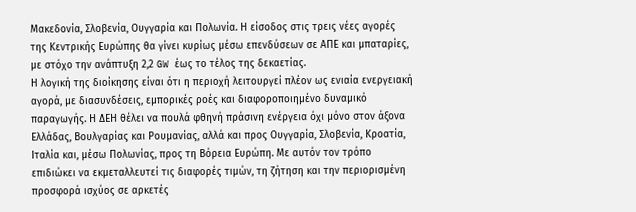Μακεδονία, Σλοβενία, Ουγγαρία και Πολωνία. Η είσοδος στις τρεις νέες αγορές της Κεντρικής Ευρώπης θα γίνει κυρίως μέσω επενδύσεων σε ΑΠΕ και μπαταρίες, με στόχο την ανάπτυξη 2,2 GW έως το τέλος της δεκαετίας.
Η λογική της διοίκησης είναι ότι η περιοχή λειτουργεί πλέον ως ενιαία ενεργειακή αγορά, με διασυνδέσεις, εμπορικές ροές και διαφοροποιημένο δυναμικό παραγωγής. Η ΔΕΗ θέλει να πουλά φθηνή πράσινη ενέργεια όχι μόνο στον άξονα Ελλάδας, Βουλγαρίας και Ρουμανίας, αλλά και προς Ουγγαρία, Σλοβενία, Κροατία, Ιταλία και, μέσω Πολωνίας, προς τη Βόρεια Ευρώπη. Με αυτόν τον τρόπο επιδιώκει να εκμεταλλευτεί τις διαφορές τιμών, τη ζήτηση και την περιορισμένη προσφορά ισχύος σε αρκετές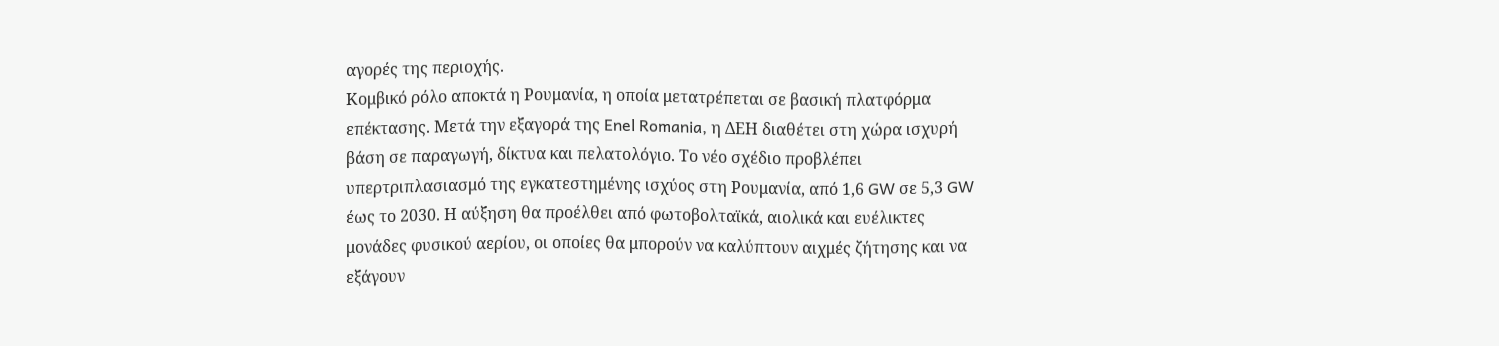αγορές της περιοχής.
Κομβικό ρόλο αποκτά η Ρουμανία, η οποία μετατρέπεται σε βασική πλατφόρμα επέκτασης. Μετά την εξαγορά της Enel Romania, η ΔΕΗ διαθέτει στη χώρα ισχυρή βάση σε παραγωγή, δίκτυα και πελατολόγιο. Το νέο σχέδιο προβλέπει υπερτριπλασιασμό της εγκατεστημένης ισχύος στη Ρουμανία, από 1,6 GW σε 5,3 GW έως το 2030. Η αύξηση θα προέλθει από φωτοβολταϊκά, αιολικά και ευέλικτες μονάδες φυσικού αερίου, οι οποίες θα μπορούν να καλύπτουν αιχμές ζήτησης και να εξάγουν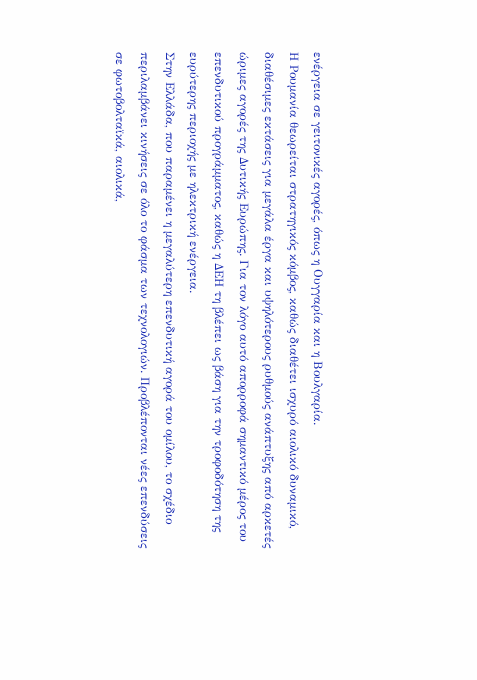ενέργεια σε γειτονικές αγορές, όπως η Ουγγαρία και η Βουλγαρία.
Η Ρουμανία θεωρείται στρατηγικός κόμβος, καθώς διαθέτει ισχυρό αιολικό δυναμικό, διαθέσιμες εκτάσεις για μεγάλα έργα και υψηλότερους ρυθμούς ανάπτυξης από αρκετές ώριμες αγορές της Δυτικής Ευρώπης. Για τον λόγο αυτό απορροφά σημαντικό μέρος του επενδυτικού προγράμματος, καθώς η ΔΕΗ τη βλέπει ως βάση για την τροφοδότηση της ευρύτερης περιοχής με ηλεκτρική ενέργεια.
Στην Ελλάδα, που παραμένει η μεγαλύτερη επενδυτική αγορά του ομίλου, το σχέδιο περιλαμβάνει κινήσεις σε όλο το φάσμα των τεχνολογιών. Προβλέπονται νέες επενδύσεις σε φωτοβολταϊκά, αιολικά,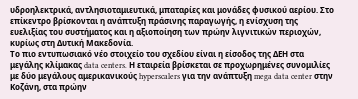υδροηλεκτρικά, αντλησιοταμιευτικά, μπαταρίες και μονάδες φυσικού αερίου. Στο επίκεντρο βρίσκονται η ανάπτυξη πράσινης παραγωγής, η ενίσχυση της ευελιξίας του συστήματος και η αξιοποίηση των πρώην λιγνιτικών περιοχών, κυρίως στη Δυτική Μακεδονία.
Το πιο εντυπωσιακό νέο στοιχείο του σχεδίου είναι η είσοδος της ΔΕΗ στα μεγάλης κλίμακας data centers. Η εταιρεία βρίσκεται σε προχωρημένες συνομιλίες με δύο μεγάλους αμερικανικούς hyperscalers για την ανάπτυξη mega data center στην Κοζάνη, στα πρώην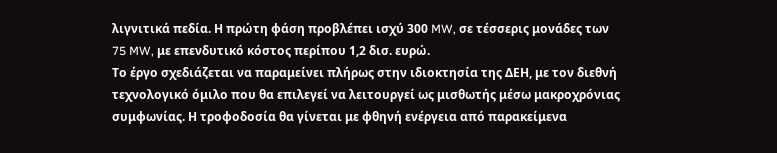λιγνιτικά πεδία. Η πρώτη φάση προβλέπει ισχύ 300 MW, σε τέσσερις μονάδες των 75 MW, με επενδυτικό κόστος περίπου 1,2 δισ. ευρώ.
Το έργο σχεδιάζεται να παραμείνει πλήρως στην ιδιοκτησία της ΔΕΗ, με τον διεθνή τεχνολογικό όμιλο που θα επιλεγεί να λειτουργεί ως μισθωτής μέσω μακροχρόνιας συμφωνίας. Η τροφοδοσία θα γίνεται με φθηνή ενέργεια από παρακείμενα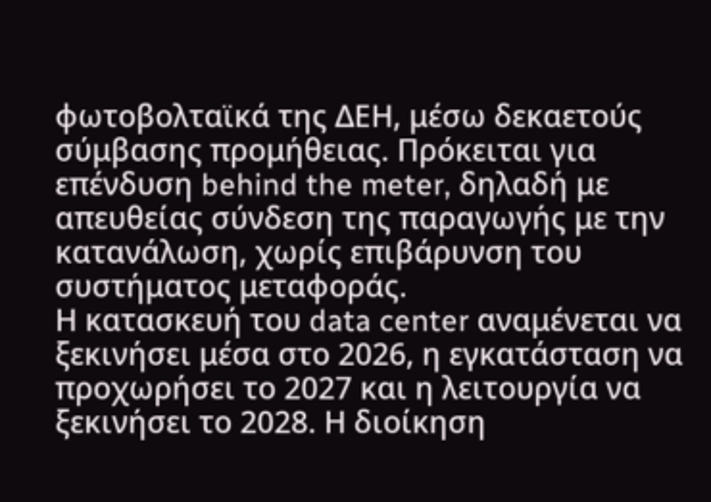φωτοβολταϊκά της ΔΕΗ, μέσω δεκαετούς σύμβασης προμήθειας. Πρόκειται για επένδυση behind the meter, δηλαδή με απευθείας σύνδεση της παραγωγής με την κατανάλωση, χωρίς επιβάρυνση του συστήματος μεταφοράς.
Η κατασκευή του data center αναμένεται να ξεκινήσει μέσα στο 2026, η εγκατάσταση να προχωρήσει το 2027 και η λειτουργία να ξεκινήσει το 2028. Η διοίκηση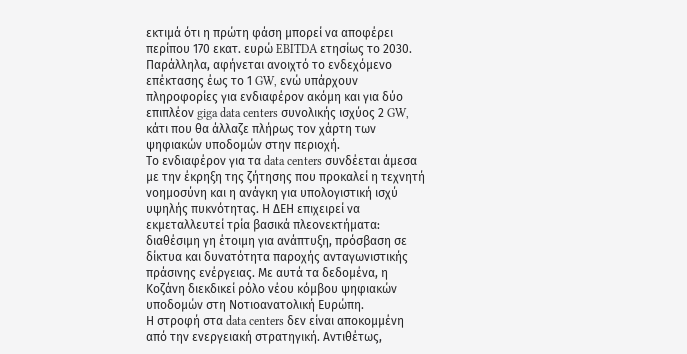εκτιμά ότι η πρώτη φάση μπορεί να αποφέρει περίπου 170 εκατ. ευρώ EBITDA ετησίως το 2030. Παράλληλα, αφήνεται ανοιχτό το ενδεχόμενο επέκτασης έως το 1 GW, ενώ υπάρχουν πληροφορίες για ενδιαφέρον ακόμη και για δύο επιπλέον giga data centers συνολικής ισχύος 2 GW, κάτι που θα άλλαζε πλήρως τον χάρτη των ψηφιακών υποδομών στην περιοχή.
Το ενδιαφέρον για τα data centers συνδέεται άμεσα με την έκρηξη της ζήτησης που προκαλεί η τεχνητή νοημοσύνη και η ανάγκη για υπολογιστική ισχύ υψηλής πυκνότητας. Η ΔΕΗ επιχειρεί να εκμεταλλευτεί τρία βασικά πλεονεκτήματα: διαθέσιμη γη έτοιμη για ανάπτυξη, πρόσβαση σε δίκτυα και δυνατότητα παροχής ανταγωνιστικής πράσινης ενέργειας. Με αυτά τα δεδομένα, η Κοζάνη διεκδικεί ρόλο νέου κόμβου ψηφιακών υποδομών στη Νοτιοανατολική Ευρώπη.
Η στροφή στα data centers δεν είναι αποκομμένη από την ενεργειακή στρατηγική. Αντιθέτως,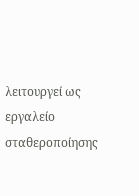λειτουργεί ως εργαλείο σταθεροποίησης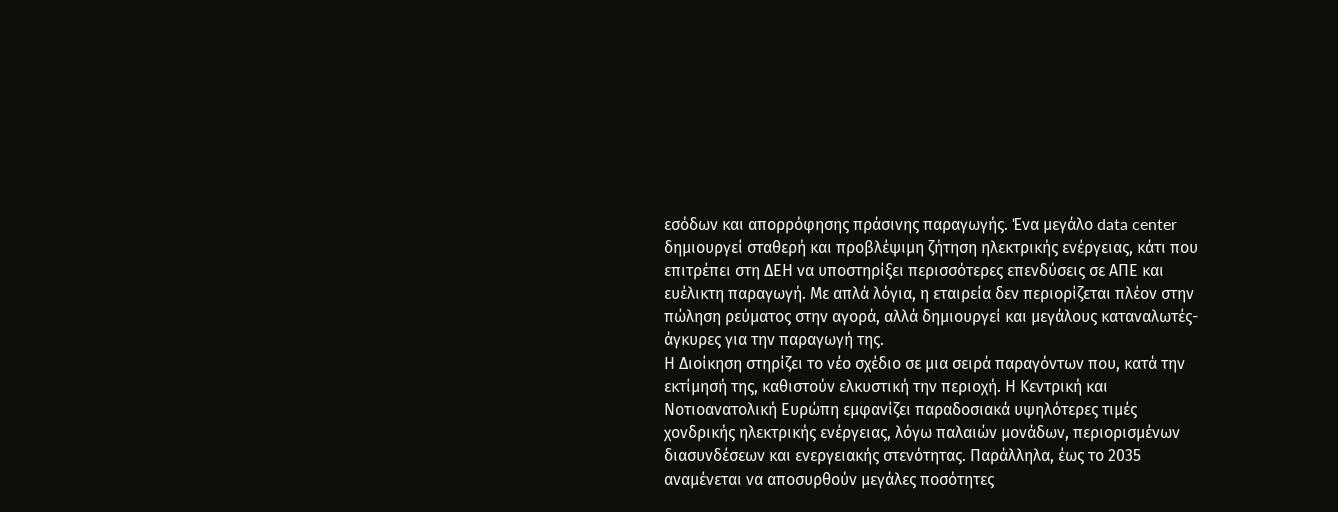εσόδων και απορρόφησης πράσινης παραγωγής. Ένα μεγάλο data center δημιουργεί σταθερή και προβλέψιμη ζήτηση ηλεκτρικής ενέργειας, κάτι που επιτρέπει στη ΔΕΗ να υποστηρίξει περισσότερες επενδύσεις σε ΑΠΕ και ευέλικτη παραγωγή. Με απλά λόγια, η εταιρεία δεν περιορίζεται πλέον στην πώληση ρεύματος στην αγορά, αλλά δημιουργεί και μεγάλους καταναλωτές-άγκυρες για την παραγωγή της.
Η Διοίκηση στηρίζει το νέο σχέδιο σε μια σειρά παραγόντων που, κατά την εκτίμησή της, καθιστούν ελκυστική την περιοχή. Η Κεντρική και Νοτιοανατολική Ευρώπη εμφανίζει παραδοσιακά υψηλότερες τιμές χονδρικής ηλεκτρικής ενέργειας, λόγω παλαιών μονάδων, περιορισμένων διασυνδέσεων και ενεργειακής στενότητας. Παράλληλα, έως το 2035 αναμένεται να αποσυρθούν μεγάλες ποσότητες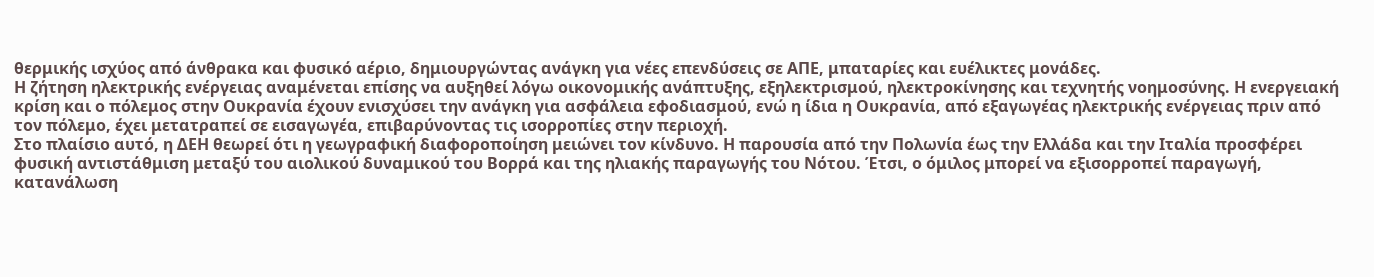θερμικής ισχύος από άνθρακα και φυσικό αέριο, δημιουργώντας ανάγκη για νέες επενδύσεις σε ΑΠΕ, μπαταρίες και ευέλικτες μονάδες.
Η ζήτηση ηλεκτρικής ενέργειας αναμένεται επίσης να αυξηθεί λόγω οικονομικής ανάπτυξης, εξηλεκτρισμού, ηλεκτροκίνησης και τεχνητής νοημοσύνης. Η ενεργειακή κρίση και ο πόλεμος στην Ουκρανία έχουν ενισχύσει την ανάγκη για ασφάλεια εφοδιασμού, ενώ η ίδια η Ουκρανία, από εξαγωγέας ηλεκτρικής ενέργειας πριν από τον πόλεμο, έχει μετατραπεί σε εισαγωγέα, επιβαρύνοντας τις ισορροπίες στην περιοχή.
Στο πλαίσιο αυτό, η ΔΕΗ θεωρεί ότι η γεωγραφική διαφοροποίηση μειώνει τον κίνδυνο. Η παρουσία από την Πολωνία έως την Ελλάδα και την Ιταλία προσφέρει φυσική αντιστάθμιση μεταξύ του αιολικού δυναμικού του Βορρά και της ηλιακής παραγωγής του Νότου. Έτσι, ο όμιλος μπορεί να εξισορροπεί παραγωγή, κατανάλωση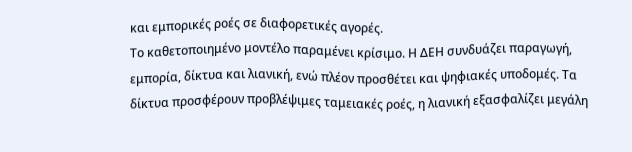και εμπορικές ροές σε διαφορετικές αγορές.
Το καθετοποιημένο μοντέλο παραμένει κρίσιμο. Η ΔΕΗ συνδυάζει παραγωγή, εμπορία, δίκτυα και λιανική, ενώ πλέον προσθέτει και ψηφιακές υποδομές. Τα δίκτυα προσφέρουν προβλέψιμες ταμειακές ροές, η λιανική εξασφαλίζει μεγάλη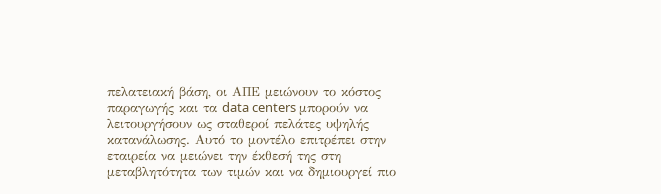πελατειακή βάση, οι ΑΠΕ μειώνουν το κόστος παραγωγής και τα data centers μπορούν να λειτουργήσουν ως σταθεροί πελάτες υψηλής κατανάλωσης. Αυτό το μοντέλο επιτρέπει στην εταιρεία να μειώνει την έκθεσή της στη μεταβλητότητα των τιμών και να δημιουργεί πιο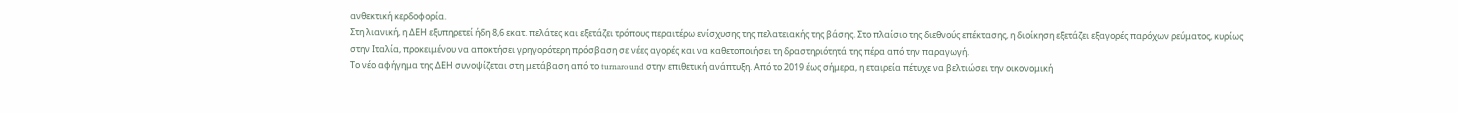ανθεκτική κερδοφορία.
Στη λιανική, η ΔΕΗ εξυπηρετεί ήδη 8,6 εκατ. πελάτες και εξετάζει τρόπους περαιτέρω ενίσχυσης της πελατειακής της βάσης. Στο πλαίσιο της διεθνούς επέκτασης, η διοίκηση εξετάζει εξαγορές παρόχων ρεύματος, κυρίως στην Ιταλία, προκειμένου να αποκτήσει γρηγορότερη πρόσβαση σε νέες αγορές και να καθετοποιήσει τη δραστηριότητά της πέρα από την παραγωγή.
Το νέο αφήγημα της ΔΕΗ συνοψίζεται στη μετάβαση από το turnaround στην επιθετική ανάπτυξη. Από το 2019 έως σήμερα, η εταιρεία πέτυχε να βελτιώσει την οικονομική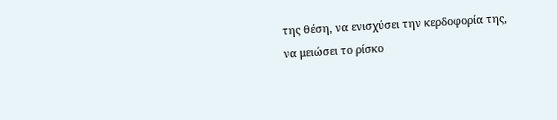της θέση, να ενισχύσει την κερδοφορία της, να μειώσει το ρίσκο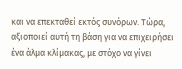και να επεκταθεί εκτός συνόρων. Τώρα, αξιοποιεί αυτή τη βάση για να επιχειρήσει ένα άλμα κλίμακας, με στόχο να γίνει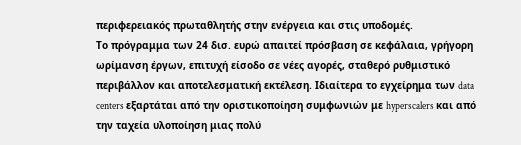περιφερειακός πρωταθλητής στην ενέργεια και στις υποδομές.
Το πρόγραμμα των 24 δισ. ευρώ απαιτεί πρόσβαση σε κεφάλαια, γρήγορη ωρίμανση έργων, επιτυχή είσοδο σε νέες αγορές, σταθερό ρυθμιστικό περιβάλλον και αποτελεσματική εκτέλεση. Ιδιαίτερα το εγχείρημα των data centers εξαρτάται από την οριστικοποίηση συμφωνιών με hyperscalers και από την ταχεία υλοποίηση μιας πολύ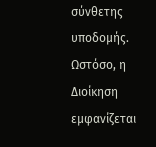σύνθετης υποδομής.
Ωστόσο, η Διοίκηση εμφανίζεται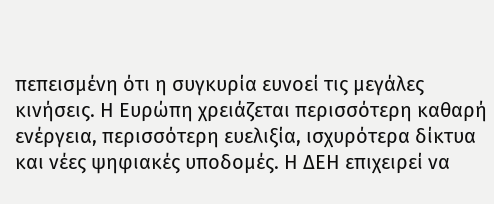πεπεισμένη ότι η συγκυρία ευνοεί τις μεγάλες κινήσεις. Η Ευρώπη χρειάζεται περισσότερη καθαρή ενέργεια, περισσότερη ευελιξία, ισχυρότερα δίκτυα και νέες ψηφιακές υποδομές. Η ΔΕΗ επιχειρεί να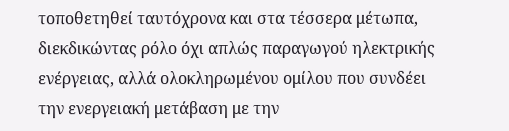τοποθετηθεί ταυτόχρονα και στα τέσσερα μέτωπα, διεκδικώντας ρόλο όχι απλώς παραγωγού ηλεκτρικής ενέργειας, αλλά ολοκληρωμένου ομίλου που συνδέει την ενεργειακή μετάβαση με την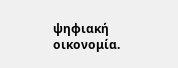ψηφιακή οικονομία.